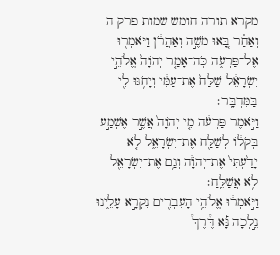מקרא תורה חומש שמות פרק ה
וְאַחַ֗ר בָּ֚אוּ מֹשֶׁ֣ה וְאַהֲרֹ֔ן וַיֹּאמְר֖וּ אֶל־פַּרְעֹ֑ה כֹּֽה־אָמַ֤ר יְהֹוָה֙ אֱלֹהֵ֣י יִשְׂרָאֵ֔ל שַׁלַּח֙ אֶת־עַמִּ֔י וְיָחֹ֥גּוּ לִ֖י בַּמִּדְבָּֽר׃
וַיֹּ֣אמֶר פַּרְעֹ֔ה מִ֤י יְהֹוָה֙ אֲשֶׁ֣ר אֶשְׁמַ֣ע בְּקֹל֔וֹ לְשַׁלַּ֖ח אֶת־יִשְׂרָאֵ֑ל לֹ֤א יָדַ֙עְתִּי֙ אֶת־יְהֹוָ֔ה וְגַ֥ם אֶת־יִשְׂרָאֵ֖ל לֹ֥א אֲשַׁלֵּֽחַ׃
וַיֹּ֣אמְר֔וּ אֱלֹהֵ֥י הָעִבְרִ֖ים נִקְרָ֣א עָלֵ֑ינוּ נֵ֣לְכָה נָּ֡א דֶּ֩רֶךְ֩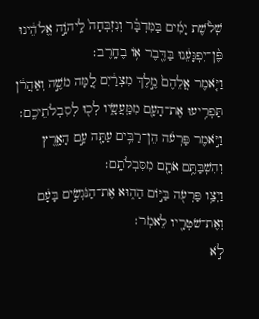שְׁלֹ֨שֶׁת יָמִ֜ים בַּמִּדְבָּ֗ר וְנִזְבְּחָה֙ לַֽיהֹוָ֣ה אֱלֹהֵ֔ינוּ פֶּ֨ן־יִפְגָּעֵ֔נוּ בַּדֶּ֖בֶר א֥וֹ בֶחָֽרֶב׃
וַיֹּ֤אמֶר אֲלֵהֶם֙ מֶ֣לֶךְ מִצְרַ֔יִם לָ֚מָּה מֹשֶׁ֣ה וְאַהֲרֹ֔ן תַּפְרִ֥יעוּ אֶת־הָעָ֖ם מִמַּֽעֲשָׂ֑יו לְכ֖וּ לְסִבְלֹתֵיכֶֽם׃
וַיֹּ֣אמֶר פַּרְעֹ֔ה הֵן־רַבִּ֥ים עַתָּ֖ה עַ֣ם הָאָ֑רֶץ וְהִשְׁבַּתֶּ֥ם אֹתָ֖ם מִסִּבְלֹתָֽם׃
וַיְצַ֥ו פַּרְעֹ֖ה בַּיּ֣וֹם הַה֑וּא אֶת־הַנֹּגְשִׂ֣ים בָּעָ֔ם וְאֶת־שֹׁטְרָ֖יו לֵאמֹֽר׃
לֹ֣א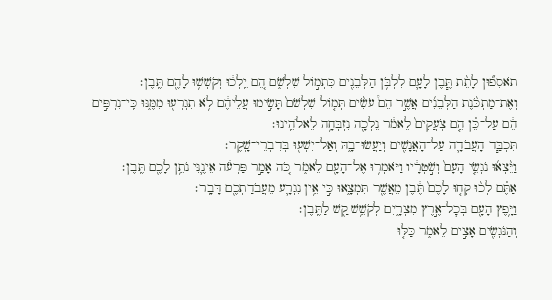תֹאסִפ֞וּן לָתֵ֨ת תֶּ֧בֶן לָעָ֛ם לִלְבֹּ֥ן הַלְּבֵנִ֖ים כִּתְמ֣וֹל שִׁלְשֹׁ֑ם הֵ֚ם יֵֽלְכ֔וּ וְקֹשְׁשׁ֥וּ לָהֶ֖ם תֶּֽבֶן׃
וְאֶת־מַתְכֹּ֨נֶת הַלְּבֵנִ֜ים אֲשֶׁ֣ר הֵם֩ עֹשִׂ֨ים תְּמ֤וֹל שִׁלְשֹׁם֙ תָּשִׂ֣ימוּ עֲלֵיהֶ֔ם לֹ֥א תִגְרְע֖וּ מִמֶּ֑נּוּ כִּֽי־נִרְפִּ֣ים הֵ֔ם עַל־כֵּ֗ן הֵ֤ם צֹֽעֲקִים֙ לֵאמֹ֔ר נֵלְכָ֖ה נִזְבְּחָ֥ה לֵאלֹהֵֽינוּ׃
תִּכְבַּ֧ד הָעֲבֹדָ֛ה עַל־הָאֲנָשִׁ֖ים וְיַעֲשׂוּ־בָ֑הּ וְאַל־יִשְׁע֖וּ בְּדִבְרֵי־שָֽׁקֶר׃
וַיֵּ֨צְא֜וּ נֹגְשֵׂ֤י הָעָם֙ וְשֹׁ֣טְרָ֔יו וַיֹּאמְר֥וּ אֶל־הָעָ֖ם לֵאמֹ֑ר כֹּ֚ה אָמַ֣ר פַּרְעֹ֔ה אֵינֶ֛נִּי נֹתֵ֥ן לָכֶ֖ם תֶּֽבֶן׃
אַתֶּ֗ם לְכ֨וּ קְח֤וּ לָכֶם֙ תֶּ֔בֶן מֵאֲשֶׁ֖ר תִּמְצָ֑אוּ כִּ֣י אֵ֥ין נִגְרָ֛ע מֵעֲבֹדַתְכֶ֖ם דָּבָֽר׃
וַיָּ֥פֶץ הָעָ֖ם בְּכׇל־אֶ֣רֶץ מִצְרָ֑יִם לְקֹשֵׁ֥שׁ קַ֖שׁ לַתֶּֽבֶן׃
וְהַנֹּגְשִׂ֖ים אָצִ֣ים לֵאמֹ֑ר כַּלּ֤וּ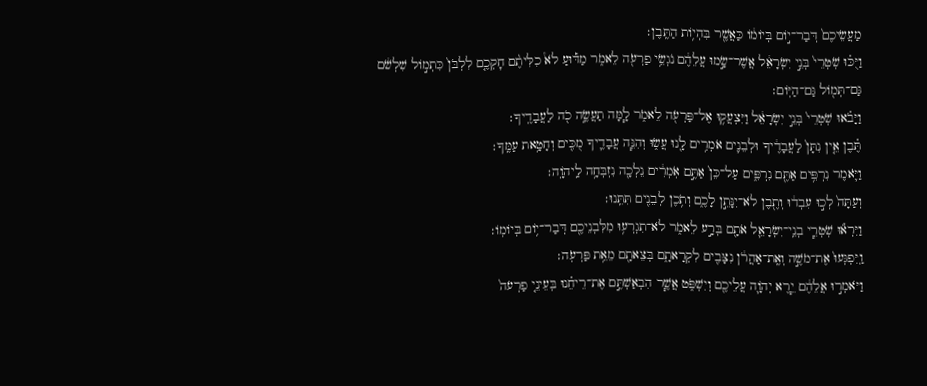מַעֲשֵׂיכֶם֙ דְּבַר־י֣וֹם בְּיוֹמ֔וֹ כַּאֲשֶׁ֖ר בִּהְי֥וֹת הַתֶּֽבֶן׃
וַיֻּכּ֗וּ שֹֽׁטְרֵי֙ בְּנֵ֣י יִשְׂרָאֵ֔ל אֲשֶׁר־שָׂ֣מוּ עֲלֵהֶ֔ם נֹגְשֵׂ֥י פַרְעֹ֖ה לֵאמֹ֑ר מַדּ֡וּעַ לֹא֩ כִלִּיתֶ֨ם חׇקְכֶ֤ם לִלְבֹּן֙ כִּתְמ֣וֹל שִׁלְשֹׁ֔ם גַּם־תְּמ֖וֹל גַּם־הַיּֽוֹם׃
וַיָּבֹ֗אוּ שֹֽׁטְרֵי֙ בְּנֵ֣י יִשְׂרָאֵ֔ל וַיִּצְעֲק֥וּ אֶל־פַּרְעֹ֖ה לֵאמֹ֑ר לָ֧מָּה תַעֲשֶׂ֦ה כֹ֖ה לַעֲבָדֶֽיךָ׃
תֶּ֗בֶן אֵ֤ין נִתָּן֙ לַעֲבָדֶ֔יךָ וּלְבֵנִ֛ים אֹמְרִ֥ים לָ֖נוּ עֲשׂ֑וּ וְהִנֵּ֧ה עֲבָדֶ֛יךָ מֻכִּ֖ים וְחָטָ֥את עַמֶּֽךָ׃
וַיֹּ֛אמֶר נִרְפִּ֥ים אַתֶּ֖ם נִרְפִּ֑ים עַל־כֵּן֙ אַתֶּ֣ם אֹֽמְרִ֔ים נֵלְכָ֖ה נִזְבְּחָ֥ה לַֽיהֹוָֽה׃
וְעַתָּה֙ לְכ֣וּ עִבְד֔וּ וְתֶ֖בֶן לֹא־יִנָּתֵ֣ן לָכֶ֑ם וְתֹ֥כֶן לְבֵנִ֖ים תִּתֵּֽנוּ׃
וַיִּרְא֞וּ שֹֽׁטְרֵ֧י בְנֵֽי־יִשְׂרָאֵ֛ל אֹתָ֖ם בְּרָ֣ע לֵאמֹ֑ר לֹא־תִגְרְע֥וּ מִלִּבְנֵיכֶ֖ם דְּבַר־י֥וֹם בְּיוֹמֽוֹ׃
וַֽיִּפְגְּעוּ֙ אֶת־מֹשֶׁ֣ה וְאֶֽת־אַהֲרֹ֔ן נִצָּבִ֖ים לִקְרָאתָ֑ם בְּצֵאתָ֖ם מֵאֵ֥ת פַּרְעֹֽה׃
וַיֹּאמְר֣וּ אֲלֵהֶ֔ם יֵ֧רֶא יְהֹוָ֛ה עֲלֵיכֶ֖ם וְיִשְׁפֹּ֑ט אֲשֶׁ֧ר הִבְאַשְׁתֶּ֣ם אֶת־רֵיחֵ֗נוּ בְּעֵינֵ֤י פַרְעֹה֙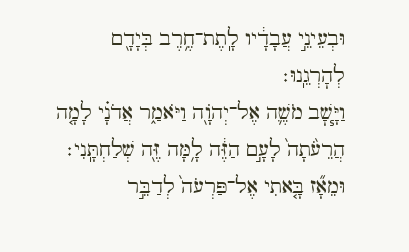וּבְעֵינֵ֣י עֲבָדָ֔יו לָֽתֶת־חֶ֥רֶב בְּיָדָ֖ם לְהׇרְגֵֽנוּ׃
וַיָּ֧שׇׁב מֹשֶׁ֛ה אֶל־יְהֹוָ֖ה וַיֹּאמַ֑ר אֲדֹנָ֗י לָמָ֤ה הֲרֵעֹ֙תָה֙ לָעָ֣ם הַזֶּ֔ה לָ֥מָּה זֶּ֖ה שְׁלַחְתָּֽנִי׃
וּמֵאָ֞ז בָּ֤אתִי אֶל־פַּרְעֹה֙ לְדַבֵּ֣ר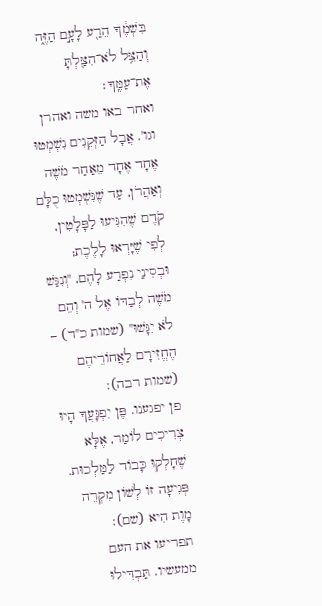בִּשְׁמֶ֔ךָ הֵרַ֖ע לָעָ֣ם הַזֶּ֑ה וְהַצֵּ֥ל לֹא־הִצַּ֖לְתָּ אֶת־עַמֶּֽךָ׃
ואחר באו משה ואהרן וגו'. אֲבָל הַזְּקֵנִים נִשְׁמְטוּ אֶחָד אֶחָד מֵאַחַר מֹשֶׁה וְאַהֲרֹן, עַד שֶׁנִּשְׁמְטוּ כֻלָּם קֹדֶם שֶׁהִגִּיעוּ לַפָּלָטִין, לְפִי שֶׁיָּרְאוּ לָלֶכֶת; וּבְסִינַי נִפְרַע לָהֶם, "וְנִגַּשׁ מֹשֶׁה לְבַדּוֹ אֶל ה' וְהֵם לֹא יִגָּשׁוּ" (שמות כ"ד) – הֶחֱזִירָם לַאֲחוֹרֵיהֶם (שמות רבה):
פן יפגענו. פֶּן יִפְגָּעֲךָ הָיוּ צְרִיכִים לוֹמַר, אֶלָּא שֶׁחָלְקוּ כָּבוֹד לַמַּלְכוּת. פְּגִיעָה זוֹ לְשׁוֹן מִקְרֵה מָוֶת הִיא (שם):
תפריעו את העם ממעשיו. תַּבְדִּילוּ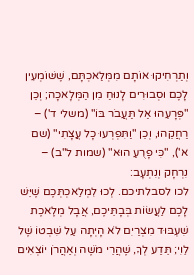וְתַרְחִיקוּ אוֹתָם מִמְּלַאכְתָּם, שֶׁשּׁוֹמְעִין לָכֶם וּסְבוּרִים לָנוּחַ מִן הַמְּלָאכָה; וְכֵן "פְּרָעֵהוּ אַל תַּעֲבֹר בּוֹ" (משלי ד') – רַחֲקֵהוּ, וְכֵן "וַתִּפְרְעוּ כָל עֲצָתִי" (שם א'), "כִּי פָרֻעַ הוּא" (שמות ל"ב) – נִרְחָק וְנִתְעָב:
לכו לסבלתיכם. לְכוּ לִמְלַאכְתְּכֶם שֶׁיֵּשׁ לָכֶם לַעֲשׂוֹת בְּבָתֵּיכֶם, אֲבָל מְלֶאכֶת שִׁעְבּוּד מִצְרַיִם לֹא הָיְתָה עַל שִׁבְטוֹ שֶׁל לֵוִי; תֵּדַע לְךָ, שֶׁהֲרֵי מֹשֶׁה וְאַהֲרֹן יוֹצְאִים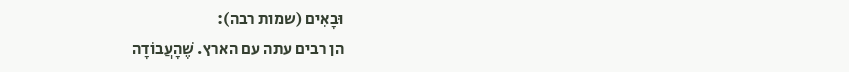וּבָאִים (שמות רבה):
הן רבים עתה עם הארץ. שֶׁהָעֲבוֹדָה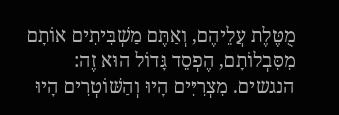מֻטֶּלֶת עֲלֵיהֶם, וְאַתֶּם מַשְׁבִּיתִים אוֹתָם מִסִּבְלוֹתָם, הֶפְסֵד גָּדוֹל הוּא זֶה:
הנגשים. מִצְרִיִּים הָיוּ וְהַשּׁוֹטְרִים הָיוּ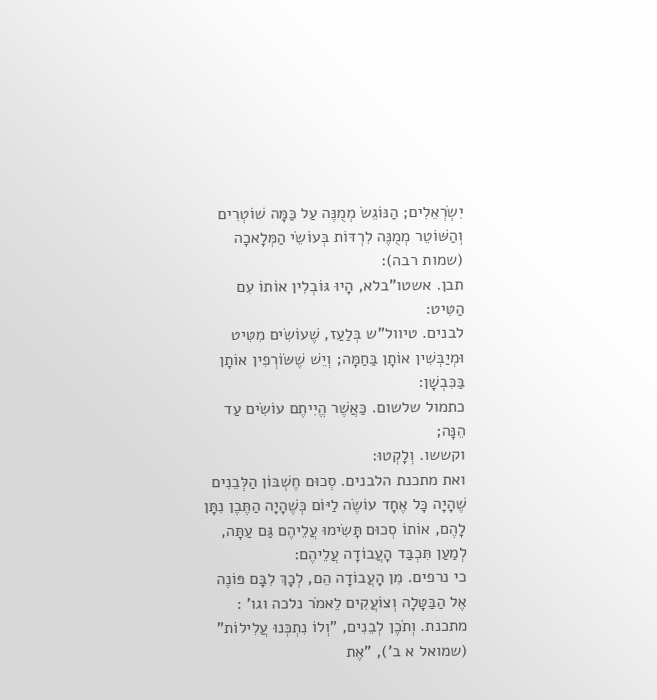יִשְׂרְאֵלִים; הַנּוֹגֵשׂ מְמֻנֶּה עַל כַּמָּה שׁוֹטְרִים וְהַשּׁוֹטֵר מְמֻנֶּה לִרְדּוֹת בְּעוֹשֵׂי הַמְּלָאכָה (שמות רבה):
תבן. אשטו"בלא, הָיוּ גּוֹבְלִין אוֹתוֹ עִם הַטִּיט:
לבנים. טיוול"ש בְּלַעַז, שֶׁעוֹשִׂים מִטִּיט וּמְיַבְּשִׁין אוֹתָן בַּחַמָּה; וְיֵשׁ שֶׁשּׂוֹרְפִין אוֹתָן בַּכִּבְשָׁן:
כתמול שלשום. כַּאֲשֶׁר הֱיִיתֶם עוֹשִׂים עַד הֵנָּה;
וקששו. וְלָקְטוּ:
ואת מתכנת הלבנים. סְכוּם חֶשְׁבּוֹן הַלְּבֵנִים שֶׁהָיָה כָּל אֶחָד עוֹשֶׂה לַיּוֹם כְּשֶׁהָיָה הַתֶּבֶן נִתָּן לָהֶם, אוֹתוֹ סְכוּם תָּשִׂימוּ עֲלֵיהֶם גַּם עַתָּה, לְמַעַן תִּכְבַּד הָעֲבוֹדָה עֲלֵיהֶם:
כי נרפים. מִן הָעֲבוֹדָה הֵם, לְכָךְ לִבָּם פּוֹנֶה אֶל הַבַּטָּלָה וְצוֹעֲקִים לֵאמֹר נלכה וגו' :
מתכנת. וְתֹכֶן לְבֵנִים, "וְלוֹ נִתְכְּנוּ עֲלִילוֹת" (שמואל א ב'), "אֶת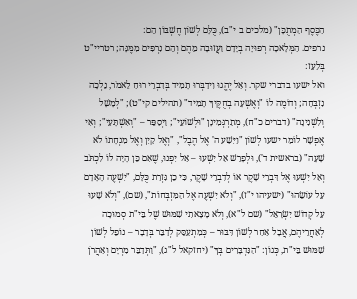הַכֶּסֶף הַמְתֻכָּן" (מלכים ב י"ב), כֻּלָּם לְשׁוֹן חֶשְׁבּוֹן הֵם:
נרפים. הַמְּלָאכָה רְפוּיָה בְיָדָם וַעֲזוּבָה מֵהֶם וְהֵם נִרְפִּים מִמֶּנָּה; רטריי"ט בְּלַעַז:
ואל ישעו בדברי שקר. וְאַל יֶהֱגוּ וִידַבְּרוּ תָמִיד בְּדִבְרֵי רוּחַ לֵאמֹר, נֵלְכָה נִזְבְּחָה; וְדוֹמֶה לוֹ "וְאֶשְׁעָה בְחֻקֶּיךָ תָמִיד" (תהילים קי"ט); "לְמָשָׁל וְלִשְׁנִינָה" (דברים כ"ח), מְתַרְגְּמִינָן "וּלְשׁוֹעֵי"; וַיְסַפֵּר – "וְאִשְׁתָּעִי"; וְאִי אֶפְשָׁר לוֹמַר ישעו לְשׁוֹן "וַיִּשַׁע ה' אֶל הֶבֶל", "וְאֶל קַיִן וְאֶל מִנְחָתוֹ לֹא שָׁעָה" (בראשית ד'), וּלְפָרֵשׁ אַל יִשְׁעוּ – אַל יִפְנוּ, שֶׁאִם כֵּן הָיָה לוֹ לִכְתֹּב וְאַל יִשְׁעוּ אֶל דִּבְרֵי שָׁקֶר אוֹ לְדִבְרֵי שָׁקֶר, כִּי כֵן גִּזְרַת כֻּלָּם, "יִשְׁעֶה הָאָדָם עַל עוֹשֵׂהוּ" (ישעיהו י"ז), "וְלֹא יִשְׁעֶה אֶל הַמִּזְבְּחוֹת", (שם), "וְלֹא שָׁעוּ עַל קְדוֹשׁ יִשְׂרָאֵל" (שם ל"א), וְלֹא מָצָאתִי שִׁמּוּשׁ שֶׁל בֵּי"ת סְמוּכָה לְאַחֲרֵיהֶם, אֲבָל אַחַר לְשׁוֹן דִּבּוּר – כְּמִתְעַסֵּק לְדַבֵּר בְּדָבָר – נוֹפֵל לְשׁוֹן שִׁמּוּשׁ בֵּי"ת, כְּגוֹן: "הַנִּדְבָּרִים בְּךָ" (יחזקאל ל"ג), "וַתְּדַבֵּר מִרְיָם וְאַהֲרֹן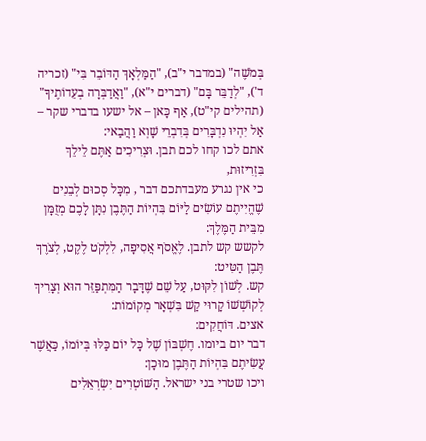בְּמֹשֶׁה" (במדבר י"ב), "הַמַּלְאָךְ הַדּוֹבֵר בִּי" (זכריה ד'), "לְדַבֵּר בָּם" (דברים י"א), "וַאֲדַבְּרָה בְעֵדוֹתֶיךָ" (תהילים קי"ט), אַף כָּאן – אל ישעו בדברי שקר – אַל יִהְיוּ נִדְבָּרִים בְּדִבְרֵי שָׁוְא וַהֲבַאי:
אתם לכו קחו לכם תבן. וּצְרִיכִים אַתֶּם לֵילֵךְ בִּזְרִיזוּת,
כי אין נגרע מעבדתכם דבר , מִכָּל סְכוּם לְבֵנִים שֶׁהֱיִיתֶם עוֹשִׂים לַיּוֹם בִּהְיוֹת הַתֶּבֶן נִתָּן לָכֶם מְזֻמָּן מִבֵּית הַמֶּלֶךְ:
לקשש קש לתבן. לֶאֱסֹף אֲסִיפָה, לִלְקֹט לֶקֶט, לְצֹרֶךְ תֶּבֶן הַטִּיט:
קש. לְשׁוֹן לִקּוּט, עַל שֵׁם שֶׁדָּבָר הַמִּתְפַּזֵּר הוּא וְצָרִיךְ לְקוֹשְׁשׁוֹ קָרוּי קַשׁ בִּשְׁאָר מְקוֹמוֹת:
אצים. דּוֹחֲקִים:
דבר יום ביומו. חֶשְׁבּוֹן שֶׁל כָּל יוֹם כַּלּוּ בְּיוֹמוֹ, כַּאֲשֶׁר עֲשִׂיתֶם בִּהְיוֹת הַתֶּבֶן מוּכָן:
ויכו שטרי בני ישראל. הַשּׁוֹטְרִים יִשְׂרְאֵלִים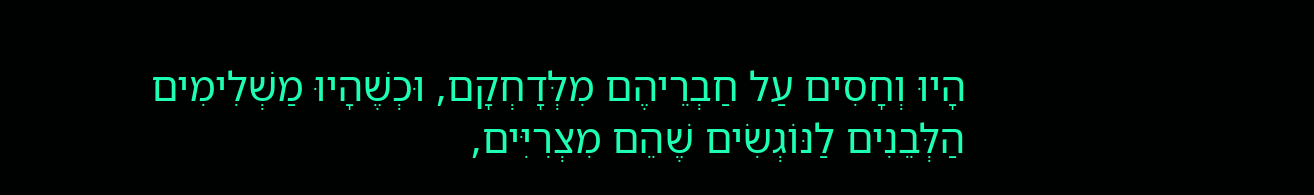הָיוּ וְחָסִים עַל חַבְרֵיהֶם מִלְּדָחְקָם, וּכְשֶׁהָיוּ מַשְׁלִימִים הַלְּבֵנִים לַנּוֹגְשִׂים שֶׁהֵם מִצְרִיִּים,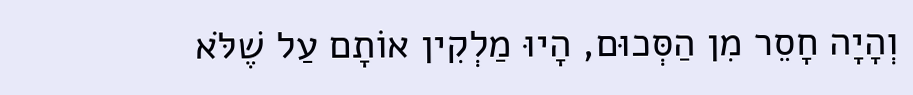וְהָיָה חָסֵר מִן הַסְּכוּם, הָיוּ מַלְקִין אוֹתָם עַל שֶׁלֹּא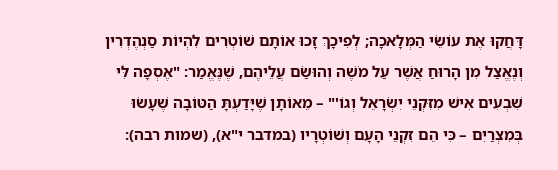דָּחֲקוּ אֶת עוֹשֵׂי הַמְּלָאכָה; לְפִיכָךְ זָכוּ אוֹתָם שׁוֹטְרִים לִהְיוֹת סַנְהֶדְרִין וְנֶאֱצַל מִן הָרוּחַ אֲשֶׁר עַל מֹשֶׁה וְהוּשַׂם עֲלֵיהֶם, שֶׁנֶּאֱמַר: "אֶסְפָה לִּי שִׁבְעִים אִישׁ מִזִּקְנֵי יִשְׂרָאֵל וְגוֹ'" – מֵאוֹתָן שֶׁיָּדַעְתָּ הַטּוֹבָה שֶׁעָשׂוּ בְּמִצְרַיִם – כִּי הֵם זִקְנֵי הָעָם וְשׁוֹטְרָיו (במדבר י"א), (שמות רבה):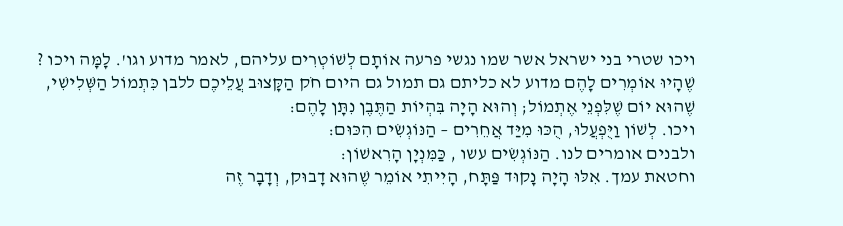ויכו שטרי בני ישראל אשר שמו נגשי פרעה אוֹתָם לְשׁוֹטְרִים עליהם, לאמר מדוע וגו'. לָמָּה ויכו ? שֶׁהָיוּ אוֹמְרִים לָהֶם מדוע לא כליתם גם תמול גם היום חֹק הַקָּצוּב עֲלֵיכֶם ללבן כִּתְמוֹל הַשְּׁלִישִׁי, שֶׁהוּא יוֹם שֶׁלִּפְנֵי אֶתְמוֹל; וְהוּא הָיָה בִּהְיוֹת הַתֶּבֶן נִתָּן לָהֶם:
ויכו. לְשׁוֹן וַיֻּפְעֲלוּ, הֻכּוּ מִיַּד אֲחֵרִים – הַנּוֹגְשִׂים הִכּוּם:
ולבנים אומרים לנו. הַנּוֹגְשִׂים עשו , כַּמִּנְיָן הָרִאשׁוֹן:
וחטאת עמך. אִלּוּ הָיָה נָקוּד פַּתָּח, הָיִיתִי אוֹמֵר שֶׁהוּא דָבוּק, וְדָבָר זֶה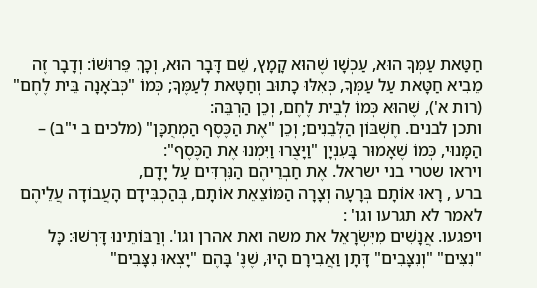חַטַּאת עַמְּךָ הוּא, עַכְשָׁו שֶׁהוּא קָמָץ, שֵׁם דָּבָר הוּא, וְכָךְ פֵּרוּשׁוֹ: וְדָבָר זֶה מֵבִיא חַטָּאת עַל עַמְּךָ, כְּאִלּוּ כָתוּב וְחַטָּאת לְעַמֶּךָ; כְּמוֹ "כְּבֹאָנָה בֵּית לֶחֶם" (רות א'), שֶׁהוּא כְּמוֹ לְבֵית לֶחֶם, וְכֵן הַרְבֵּה:
ותכן לבנים. חֶשְׁבּוֹן הַלְּבֵנִים; וְכֵן "אֶת הַכֶּסֶף הַמְתֻכָּן" (מלכים ב י"ב) – הַמָּנוּי, כְּמוֹ שֶׁאָמוּר בָּעִנְיָן "וַיָּצֻרוּ וַיִּמְנוּ אֶת הַכֶּסֶף":
ויראו שטרי בני ישראל. אֶת חַבְרֵיהֶם הַנִּרְדִּים עַל יָדָם,
ברע , רָאוּ אוֹתָם בְּרָעָה וְצָרָה הַמּוֹצֵאֵת אוֹתָם, בְּהַכְבִּידָם הָעֲבוֹדָה עֲלֵיהֶם לאמר לא תגרעו וגו' :
ויפגעו. אֲנָשִׁים מִיִּשְׂרָאֵל את משה ואת אהרן וגו'. וְרַבּוֹתֵינוּ דָּרְשׁוּ: כָּל "נִצִּים" "וְנִצָּבִים" דָּתָן וַאֲבִירָם הָיוּ, שֶׁנֶּ' בָּהֶם "יָצְאוּ נִצָּבִים"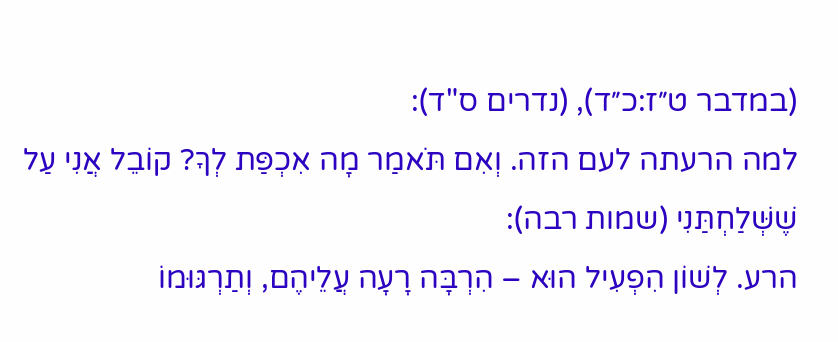(במדבר ט״ז:כ״ד), (נדרים ס"ד):
למה הרעתה לעם הזה. וְאִם תֹּאמַר מָה אִכְפַּת לְךָ? קוֹבֵל אֲנִי עַל שֶׁשְּׁלַחְתַּנִי (שמות רבה):
הרע. לְשׁוֹן הִפְעִיל הוּא – הִרְבָּה רָעָה עֲלֵיהֶם, וְתַרְגּוּמוֹ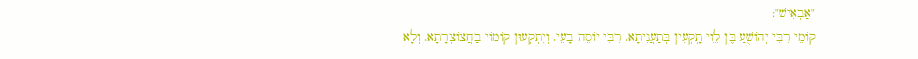"אַבְאִישׁ":
קוֹמֵי רִבִּי יְהוֹשֻׁעַ בֶּן לִֵוי תָֽקְעִין בְּתַעֲנִיתָא. רִבִּי יוֹסֵה בָעֵי. וְיִתְקְעוּן קוֹמוֹי בַחֲצוֹצְרָתָא. וְלָא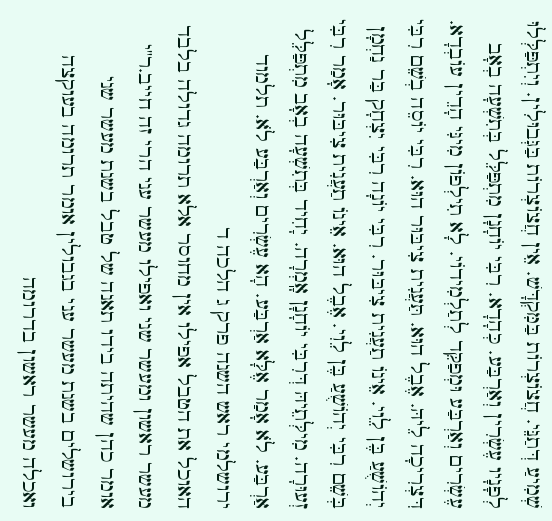שְׁמִיעַ דְּתַנֵּי. חֲצוֹצְרוֹת בַּמִּקְדָּשׁ. אֵין חֲצוֹצְרוֹת בַּגְּבוּלִין. וְיִתְפַּלְּלוּ לְפָנָיו עֶשְׂרִין וְאַרְבַּע. כְּהָדָא. רִבִּי יוֹחָנָן מִתְפַּלֵּל בְּתִשְׁעָה בְאָב עֶשְׂרִים וְאַרְבַּע וּמְפַקֵּד לְתַלְמִידוֹי. לָא תִילְפוֹן מִינִּי הָדֵין עוֹבְדָא. דִּצְרִיכָה לֵיהּ. אֶבֶל הוּא. תַּעֲנִית צִיבּוּר הוּא. רִבִּי יוֹסֵה בְשֵׁם רִבִּי יְהוֹשֻׁעַ בֶּן לִֵוי. אֵינוֹ תַעֲנִית צִיבּוּר. רִבִּי יוֹנָה רִבִּי יִצְחָק בַּר נַחְמָן בְּשֵׁם רִבִּי יְהוֹשֻׁעַ בֶּן לֵוִי. אֶבֶל הוּא. אֵינוֹ תַעֲנִית צִיבּוּר. אָמַר רִבִּי זְעוּרָה. מִילְּתֵיהּ דְּרִבִּי יוֹחָנָן אָֽמְרָה. יָחִיד בְּתִשְׁעָה בְאָב מִתְפַּלֵּל אַרְבַּע. לֹא אָמַר אֶלָּא אַרְבַּע. הָא עֶשְׂרִים וְאַרְבַּע לֹא. תלמוד ירושלמי ראש השנה פרק ג הלכה ד
האוכל את הטבל אפילו אין מחוסר אלא תרומה גדולה בלבד מעשר ראשון ומעשר שני ואפילו מעשר עני הרי זה חייב.ר"י אומר כהן שהיתה בידו תאנה של טבל בשנת מעשר שני בירושלים בשנת מעשר עני בגבולין אומר תרומה בעוקצה ואכלה מעשר ראשון בדרומה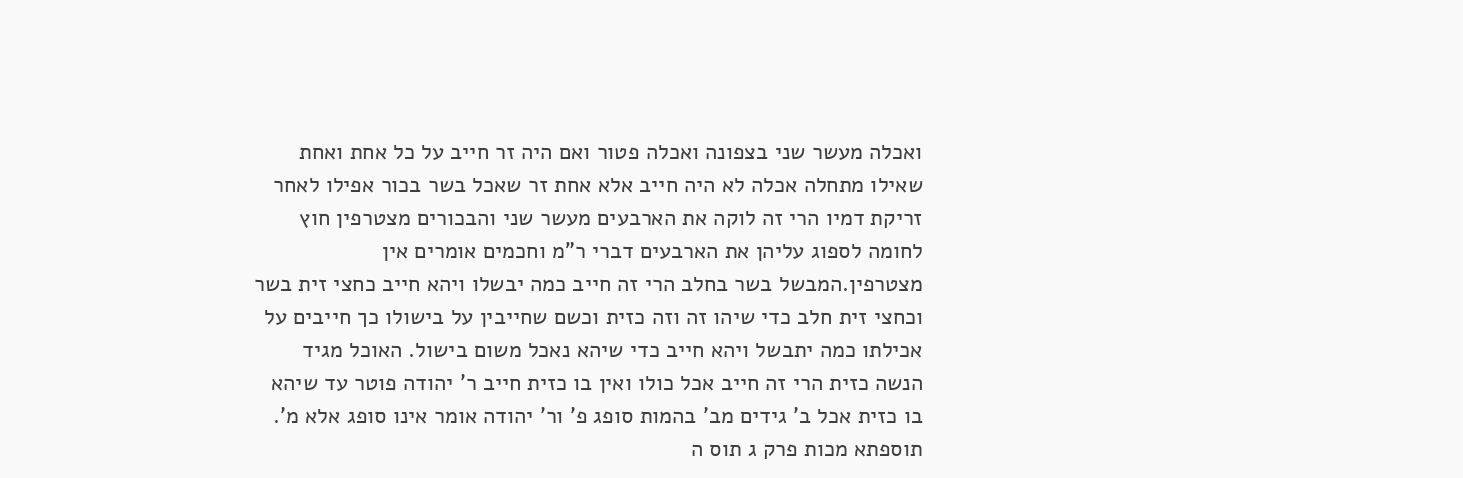ואכלה מעשר שני בצפונה ואכלה פטור ואם היה זר חייב על כל אחת ואחת שאילו מתחלה אכלה לא היה חייב אלא אחת זר שאכל בשר בכור אפילו לאחר זריקת דמיו הרי זה לוקה את הארבעים מעשר שני והבכורים מצטרפין חוץ לחומה לספוג עליהן את הארבעים דברי ר"מ וחכמים אומרים אין מצטרפין.המבשל בשר בחלב הרי זה חייב כמה יבשלו ויהא חייב כחצי זית בשר וכחצי זית חלב כדי שיהו זה וזה כזית וכשם שחייבין על בישולו כך חייבים על אכילתו כמה יתבשל ויהא חייב כדי שיהא נאכל משום בישול. האוכל מגיד הנשה כזית הרי זה חייב אכל כולו ואין בו כזית חייב ר' יהודה פוטר עד שיהא בו כזית אכל ב' גידים מב' בהמות סופג פ' ור' יהודה אומר אינו סופג אלא מ'. תוספתא מכות פרק ג תוס ה